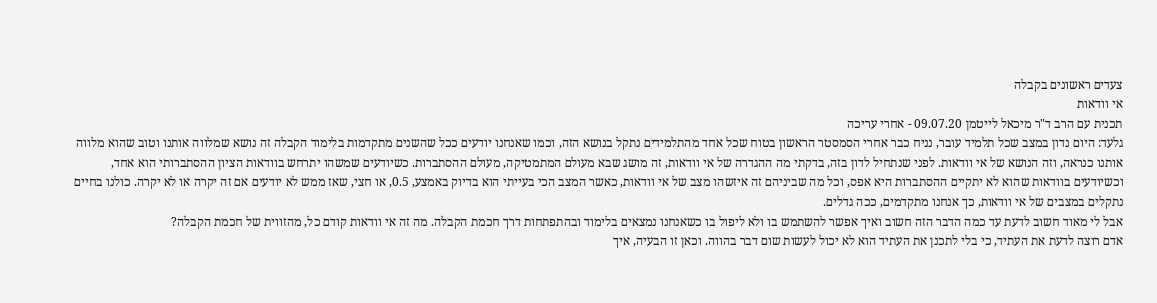צעדים ראשונים בקבלה
אי וודאות
תכנית עם הרב ד"ר מיכאל לייטמן 09.07.20 - אחרי עריכה
גלעד: היום נדון במצב שכל תלמיד עובר, נניח כבר אחרי הסמסטר הראשון בטוח שכל אחד מהתלמידים נתקל בנושא הזה, וכמו שאנחנו יודעים ככל שהשנים מתקדמות בלימוד הקבלה זה נושא שמלווה אותנו וטוב שהוא מלווה אותנו כנראה, וזה הנושא של אי וודאות. לפני שנתחיל לדון בזה, בדקתי מה ההגדרה של אי וודאות, זה מושג שבא מעולם המתמטיקה, מעולם ההסתברות. כשיודעים שמשהו יתרחש בוודאות הציון ההסתברותי הוא אחד, וכשיודעים בוודאות שהוא לא יתקיים ההסתברות היא אפס, וכל מה שביניהם זה איזשהו מצב של אי וודאות, כאשר המצב הכי בעייתי הוא בדיוק באמצע, 0.5, או חצי, שאז ממש לא יודעים אם זה יקרה או לא יקרה. כולנו בחיים נתקלים במצבים של אי וודאות, כך אנחנו מתקדמים, ככה גדלים.
אבל לי מאוד חשוב לדעת עד כמה הדבר הזה חשוב ואיך אפשר להשתמש בו ולא ליפול בו כשאנחנו נמצאים בלימוד ובהתפתחות דרך חכמת הקבלה. מה זה אי וודאות קודם כל, מהזווית של חכמת הקבלה?
אדם רוצה לדעת את העתיד, כי בלי לתכנן את העתיד הוא לא יכול לעשות שום דבר בהווה. וכאן זו הבעיה, איך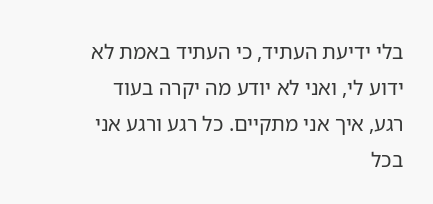בלי ידיעת העתיד, כי העתיד באמת לא ידוע לי, ואני לא יודע מה יקרה בעוד רגע, איך אני מתקיים. כל רגע ורגע אני בכל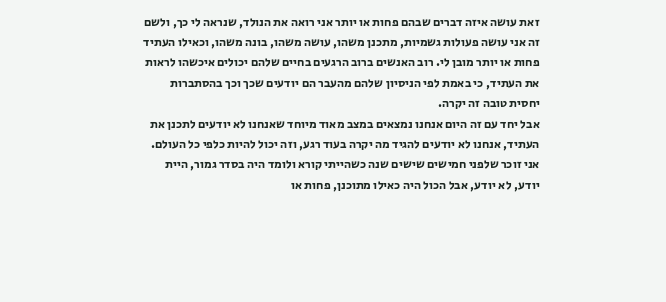זאת עושה איזה דברים שבהם פחות או יותר אני רואה את הנולד, שנראה לי כך, ולשם זה אני עושה פעולות גשמיות, מתכנן משהו, עושה משהו, בונה משהו, וכאילו העתיד פחות או יותר מובן לי. רוב האנשים ברוב הרגעים בחיים שלהם יכולים איכשהו לראות את העתיד, כי באמת לפי הניסיון שלהם מהעבר הם יודעים שכך וכך בהסתברות יחסית טובה זה יקרה.
אבל יחד עם זה היום אנחנו נמצאים במצב מאוד מיוחד שאנחנו לא יודעים לתכנן את העתיד, אנחנו לא יודעים להגיד מה יקרה בעוד רגע, וזה יכול להיות כלפי כל העולם. אני זוכר שלפני חמישים שישים שנה כשהייתי קורא ולומד היה בסדר גמור, היית יודע, לא יודע, אבל הכול היה כאילו מתוכנן, פחות או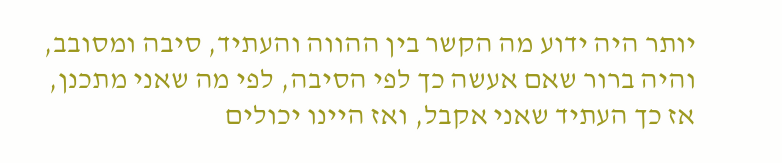יותר היה ידוע מה הקשר בין ההווה והעתיד, סיבה ומסובב, והיה ברור שאם אעשה כך לפי הסיבה, לפי מה שאני מתכנן, אז כך העתיד שאני אקבל, ואז היינו יכולים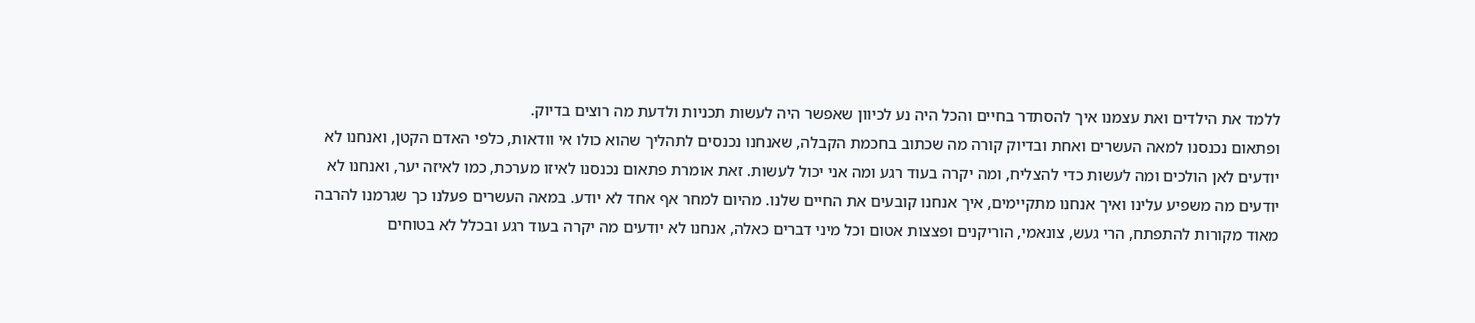ללמד את הילדים ואת עצמנו איך להסתדר בחיים והכל היה נע לכיוון שאפשר היה לעשות תכניות ולדעת מה רוצים בדיוק.
ופתאום נכנסנו למאה העשרים ואחת ובדיוק קורה מה שכתוב בחכמת הקבלה, שאנחנו נכנסים לתהליך שהוא כולו אי וודאות, כלפי האדם הקטן, ואנחנו לא יודעים לאן הולכים ומה לעשות כדי להצליח, ומה יקרה בעוד רגע ומה אני יכול לעשות. זאת אומרת פתאום נכנסנו לאיזו מערכת, כמו לאיזה יער, ואנחנו לא יודעים מה משפיע עלינו ואיך אנחנו מתקיימים, איך אנחנו קובעים את החיים שלנו. מהיום למחר אף אחד לא יודע. במאה העשרים פעלנו כך שגרמנו להרבה מאוד מקורות להתפתח, הרי געש, צונאמי, הוריקנים ופצצות אטום וכל מיני דברים כאלה, אנחנו לא יודעים מה יקרה בעוד רגע ובכלל לא בטוחים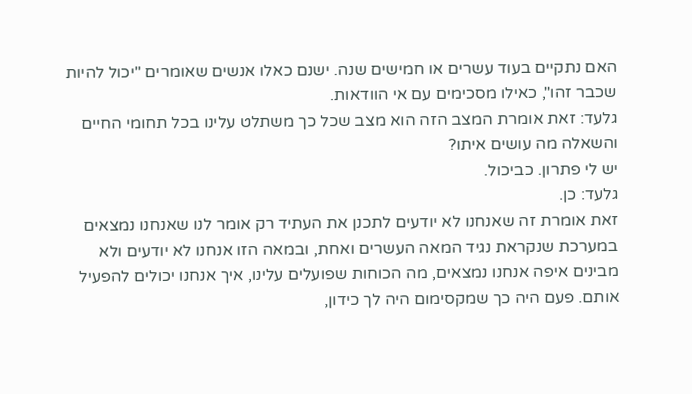האם נתקיים בעוד עשרים או חמישים שנה. ישנם כאלו אנשים שאומרים "יכול להיות שכבר זהו", כאילו מסכימים עם אי הוודאות.
גלעד: זאת אומרת המצב הזה הוא מצב שכל כך משתלט עלינו בכל תחומי החיים והשאלה מה עושים איתו?
יש לי פתרון. כביכול.
גלעד: כן.
זאת אומרת זה שאנחנו לא יודעים לתכנן את העתיד רק אומר לנו שאנחנו נמצאים במערכת שנקראת נגיד המאה העשרים ואחת, ובמאה הזו אנחנו לא יודעים ולא מבינים איפה אנחנו נמצאים, מה הכוחות שפועלים עלינו, איך אנחנו יכולים להפעיל אותם. פעם היה כך שמקסימום היה לך כידון,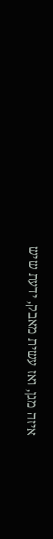איזה מגן, ואז עשית מאבק, ידעת שיש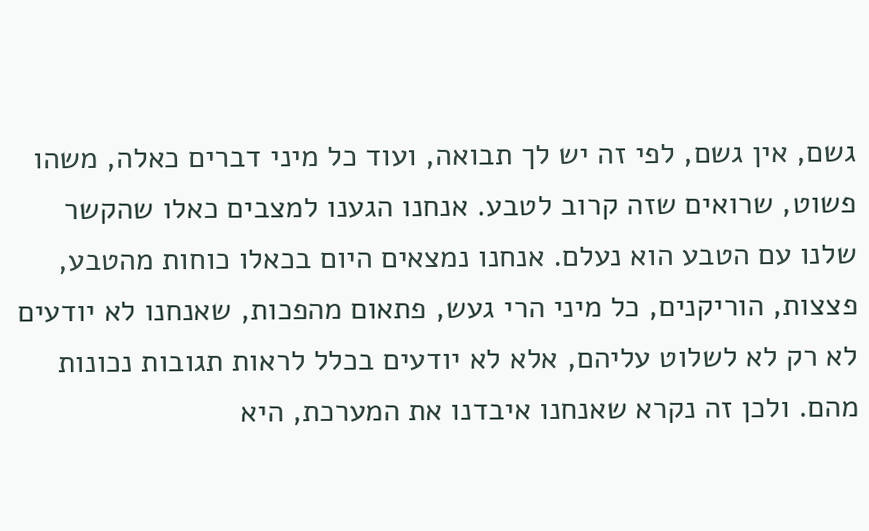גשם, אין גשם, לפי זה יש לך תבואה, ועוד כל מיני דברים כאלה, משהו פשוט, שרואים שזה קרוב לטבע. אנחנו הגענו למצבים כאלו שהקשר שלנו עם הטבע הוא נעלם. אנחנו נמצאים היום בכאלו כוחות מהטבע, פצצות, הוריקנים, כל מיני הרי געש, פתאום מהפכות, שאנחנו לא יודעים לא רק לא לשלוט עליהם, אלא לא יודעים בכלל לראות תגובות נכונות מהם. ולכן זה נקרא שאנחנו איבדנו את המערכת, היא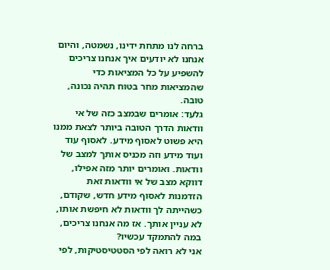ברחה לנו מתחת ידינו, נשמטה, והיום אנחנו לא יודעים איך אנחנו צריכים להשפיע על כל המציאות כדי שהמציאות מחר בטוח תהיה נכונה, טובה.
גלעד: אומרים שבמצב כזה של אי וודאות הדרך הטובה ביותר לצאת ממנו היא פשוט לאסוף מידע. לאסוף עוד ועוד מידע וזה מכניס אותך למצב של וודאות. ואומרים יותר מזה אפילו, דווקא מצב של אי וודאות זאת הזדמנות לאסוף מידע חדש, שקודם, כשהייתה לך וודאות לא חיפשת אותו, לא עניין אותך. אז מה אנחנו צריכים, במה להתמקד עכשיו?
אני לא רואה לפי הסטטיסטיקות, לפי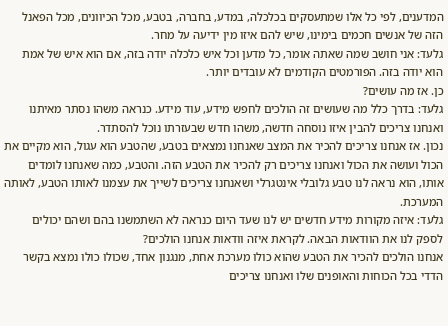המדענים, לפי כל אלו שמתעסקים בכלכלה, במדע, בחברה, בטבע, מכל הכיוונים, מכל הפאנל הזה של אנשים חכמים בימינו, שיש להם איזו מין ידיעה על מחר.
גלעד: אני חושב שמה שאתה אומר, כל מדען וכל איש כלכלה יודה בזה, אם הוא איש של אמת הוא יודה בזה. הפורמטים הקודמים לא עובדים יותר.
כן. אז מה עושים?
גלעד: בדרך כלל מה שעושים זה הולכים לחפש מידע, עוד מידע. כנראה משהו נסתר מאיתנו ואנחנו צריכים להבין איזו נוסחה חדשה, משהו חדש שבעזרתו נוכל להסתדר.
נכון. אז אנחנו צריכים להכיר את המצב שאנחנו נמצאים בטבע, שהטבע הוא עגול, הוא מקיים את הכול ועושה את הכול ואנחנו צריכים רק להכיר את הטבע הזה. והטבע, כמה שאנחנו לומדים אותו, הוא נראה לנו טבע גלובלי אינטגרלי ושאנחנו צריכים לשייך את עצמנו לאותו הטבע, לאותה המערכת.
גלעד: איזה מקורות מידע חדשים יש לנו שעד היום כנראה לא השתמשנו בהם ושהם יכולים לספק לנו את הוודאות הבאה. לקראת איזה וודאות אנחנו הולכים?
אנחנו הולכים להכיר את הטבע שהוא כולו מערכת אחת, מנגנון אחד, שכולו כולו נמצא בקשר הדדי בכל הכוחות והאופנים שלו ואנחנו צריכים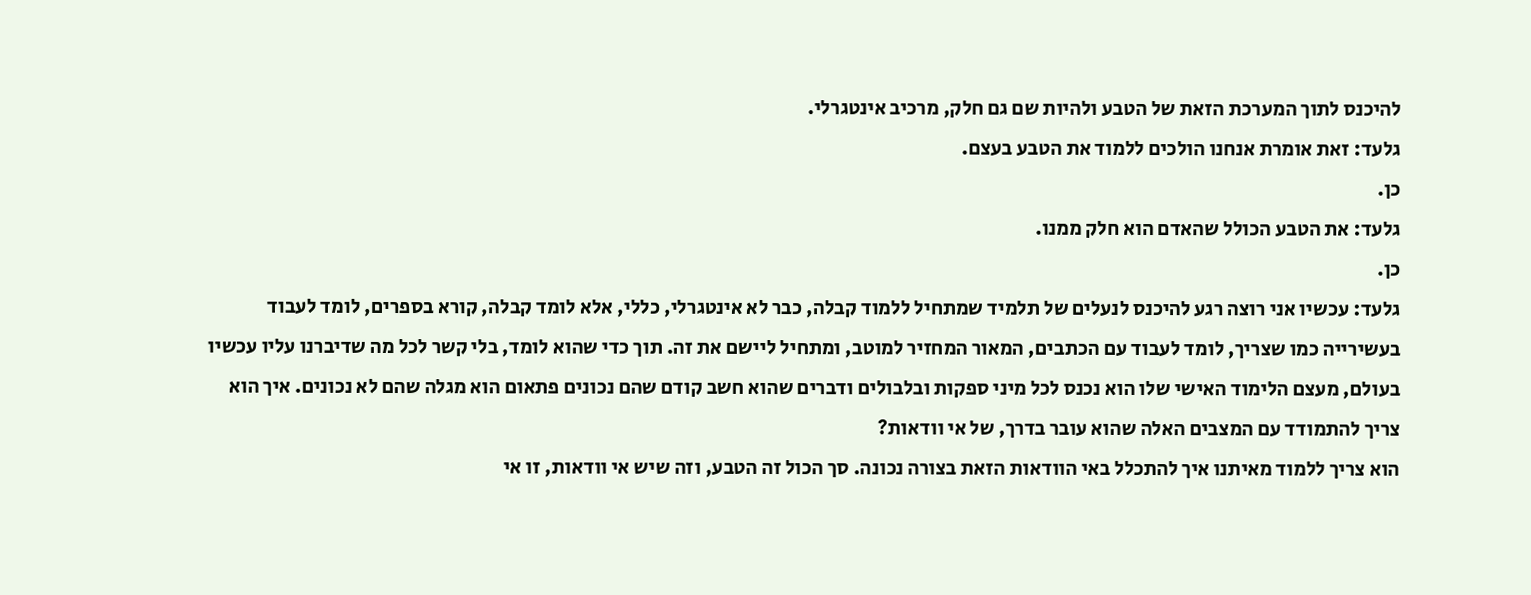להיכנס לתוך המערכת הזאת של הטבע ולהיות שם גם חלק, מרכיב אינטגרלי.
גלעד: זאת אומרת אנחנו הולכים ללמוד את הטבע בעצם.
כן.
גלעד: את הטבע הכולל שהאדם הוא חלק ממנו.
כן.
גלעד: עכשיו אני רוצה רגע להיכנס לנעלים של תלמיד שמתחיל ללמוד קבלה, כבר לא אינטגרלי, כללי, אלא לומד קבלה, קורא בספרים, לומד לעבוד בעשירייה כמו שצריך, לומד לעבוד עם הכתבים, המאור המחזיר למוטב, ומתחיל ליישם את זה. תוך כדי שהוא לומד, בלי קשר לכל מה שדיברנו עליו עכשיו בעולם, מעצם הלימוד האישי שלו הוא נכנס לכל מיני ספקות ובלבולים ודברים שהוא חשב קודם שהם נכונים פתאום הוא מגלה שהם לא נכונים. איך הוא צריך להתמודד עם המצבים האלה שהוא עובר בדרך, של אי וודאות?
הוא צריך ללמוד מאיתנו איך להתכלל באי הוודאות הזאת בצורה נכונה. סך הכול זה הטבע, וזה שיש אי וודאות, זו אי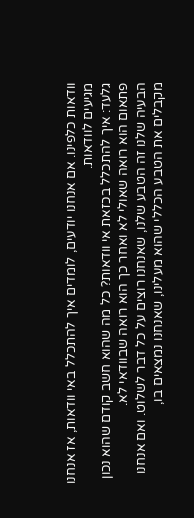וודאות כלפינו. אם אנחנו יודעים, לומדים איך להתכלל באי וודאות, אז אנחנו מגיעים לוודאות.
גלעד: איך להתכלל בכזאת אי וודאות? כל מה שהוא חשב קודם שהוא נכון פתאום הוא רואה שאולי לא ואחר כך הוא רואה שבוודאי לא.
הבעיה שלנו זה הטבע שלנו, שאנחנו רוצים על כל דבר לשלוט. ואם אנחנו מקבלים את הטבע הכללי שהוא מעלינו, שאנחנו נמצאים בו,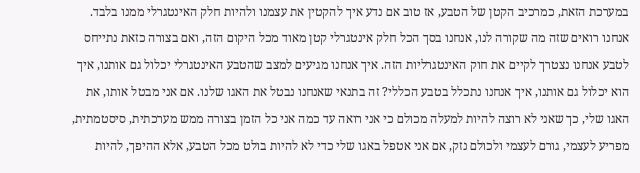במערכת הזאת, כמרכיב הקטן של הטבע, אז טוב אם נדע איך להקטין את עצמנו ולהיות חלק האינטגרלי ממנו בלבד. אנחנו רואים שזה מה שקורה לנו, אנחנו בסך הכל חלק אינטגרלי קטן מאוד מכל היקום הזה, ואם בצורה כזאת נתייחס לטבע אנחנו נצטרך לקיים את חוק האינטגרליות הזה. איך אנחנו מגיעים למצב שהטבע האינטגרלי יכלול גם אותנו, איך הוא יכלול גם אותנו, איך אנחנו נתכלל בטבע הכללי? זה בתנאי שאנחנו נבטל את האגו שלנו. אם אני מבטל אותו, את האגו שלי, כך שאני לא רוצה להיות למעלה מכולם כי אני רואה עד כמה אני כל הזמן בצורה ממש מערכתית, סיסטמתית, מפריע לעצמי, גורם לעצמי ולכולם נזק, אם אני אטפל באגו שלי כדי לא להיות בולט מכל הטבע, אלא ההיפך, להיות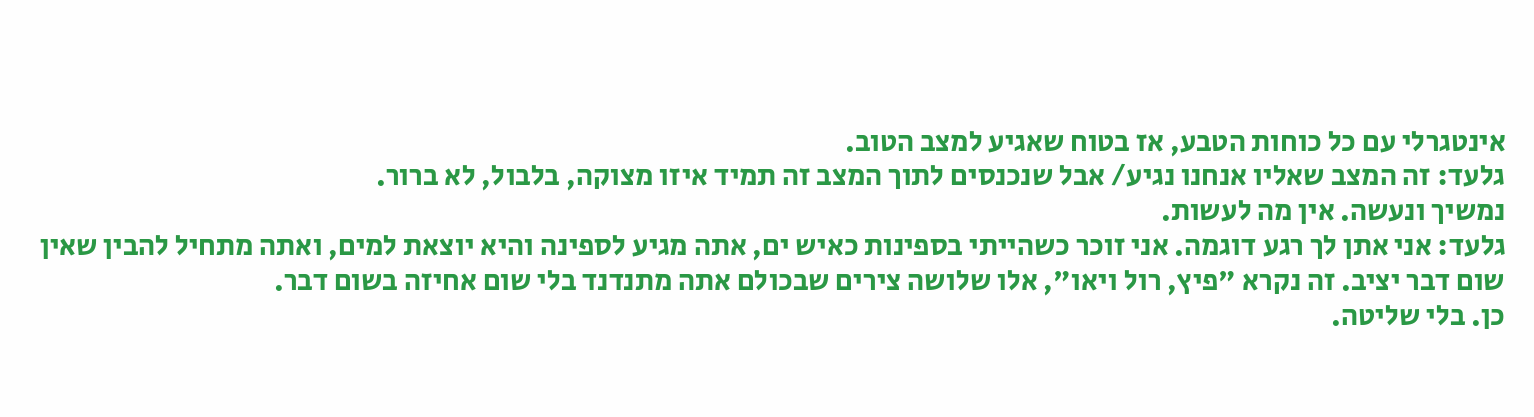אינטגרלי עם כל כוחות הטבע, אז בטוח שאגיע למצב הטוב.
גלעד: זה המצב שאליו אנחנו נגיע/ אבל שנכנסים לתוך המצב זה תמיד איזו מצוקה, בלבול, לא ברור.
נמשיך ונעשה. אין מה לעשות.
גלעד: אני אתן לך רגע דוגמה. אני זוכר כשהייתי בספינות כאיש ים, אתה מגיע לספינה והיא יוצאת למים, ואתה מתחיל להבין שאין שום דבר יציב. זה נקרא "פיץ, רול ויאו", אלו שלושה צירים שבכולם אתה מתנדנד בלי שום אחיזה בשום דבר.
כן. בלי שליטה.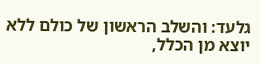גלעד: והשלב הראשון של כולם ללא יוצא מן הכלל,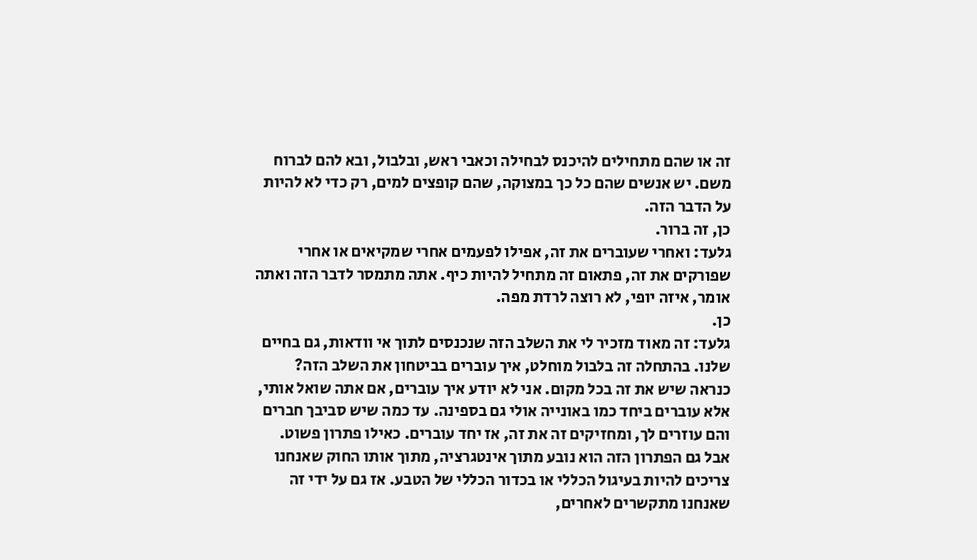זה או שהם מתחילים להיכנס לבחילה וכאבי ראש, ובלבול, ובא להם לברוח משם. יש אנשים שהם כל כך במצוקה, שהם קופצים למים, רק כדי לא להיות על הדבר הזה.
כן, זה ברור.
גלעד: ואחרי שעוברים את זה, אפילו לפעמים אחרי שמקיאים או אחרי שפורקים את זה, פתאום זה מתחיל להיות כיף. אתה מתמסר לדבר הזה ואתה אומר, איזה יופי, לא רוצה לרדת מפה.
כן.
גלעד: זה מאוד מזכיר לי את השלב הזה שנכנסים לתוך אי וודאות, גם בחיים שלנו. בהתחלה זה בלבול מוחלט, איך עוברים בביטחון את השלב הזה?
כנראה שיש את זה בכל מקום. אני לא יודע איך עוברים, אם אתה שואל אותי, אלא עוברים ביחד כמו באונייה אולי גם בספינה. עד כמה שיש סביבך חברים והם עוזרים לך, ומחזיקים זה את זה, אז יחד עוברים. כאילו פתרון פשוט. אבל גם הפתרון הזה הוא נובע מתוך אינטגרציה, מתוך אותו החוק שאנחנו צריכים להיות בעיגול הכללי או בכדור הכללי של הטבע. אז גם על ידי זה שאנחנו מתקשרים לאחרים,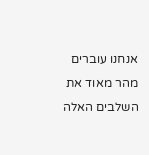אנחנו עוברים מהר מאוד את השלבים האלה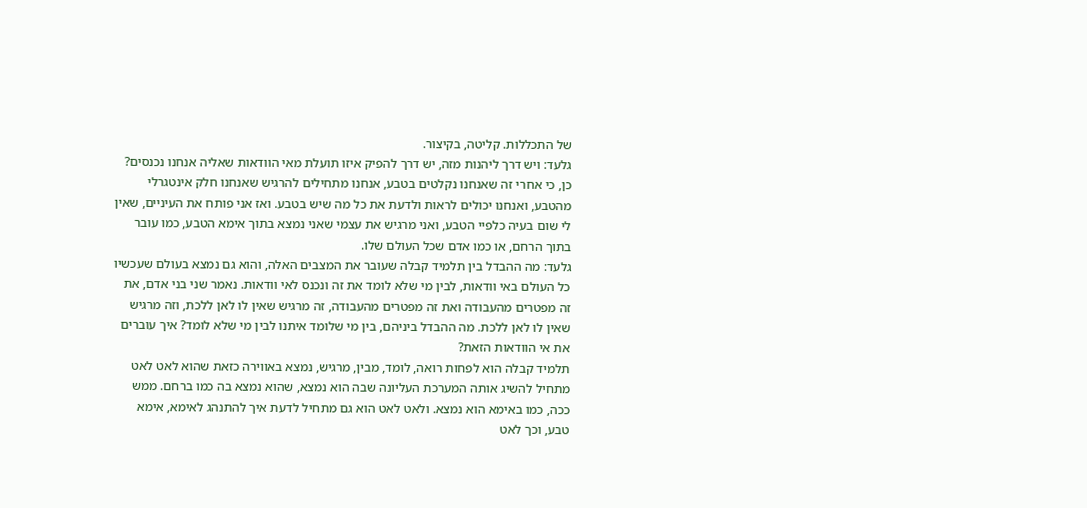של התכללות. קליטה, בקיצור.
גלעד: ויש דרך ליהנות מזה, יש דרך להפיק איזו תועלת מאי הוודאות שאליה אנחנו נכנסים?
כן, כי אחרי זה שאנחנו נקלטים בטבע, אנחנו מתחילים להרגיש שאנחנו חלק אינטגרלי מהטבע, ואנחנו יכולים לראות ולדעת את כל מה שיש בטבע. ואז אני פותח את העיניים, שאין לי שום בעיה כלפיי הטבע, ואני מרגיש את עצמי שאני נמצא בתוך אימא הטבע, כמו עובר בתוך הרחם, או כמו אדם שכל העולם שלו.
גלעד: מה ההבדל בין תלמיד קבלה שעובר את המצבים האלה, והוא גם נמצא בעולם שעכשיו כל העולם באי וודאות, לבין מי שלא לומד את זה ונכנס לאי וודאות. נאמר שני בני אדם, את זה מפטרים מהעבודה ואת זה מפטרים מהעבודה, זה מרגיש שאין לו לאן ללכת, וזה מרגיש שאין לו לאן ללכת. מה ההבדל ביניהם, בין מי שלומד איתנו לבין מי שלא לומד? איך עוברים את אי הוודאות הזאת?
תלמיד קבלה הוא לפחות רואה, לומד, מבין, מרגיש, נמצא באווירה כזאת שהוא לאט לאט מתחיל להשיג אותה המערכת העליונה שבה הוא נמצא, שהוא נמצא בה כמו ברחם. ממש ככה, כמו באימא הוא נמצא. ולאט לאט הוא גם מתחיל לדעת איך להתנהג לאימא, אימא טבע, וכך לאט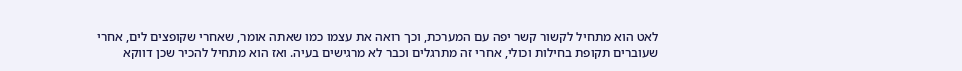לאט הוא מתחיל לקשור קשר יפה עם המערכת, וכך רואה את עצמו כמו שאתה אומר, שאחרי שקופצים לים, אחרי שעוברים תקופת בחילות וכולי, אחרי זה מתרגלים וכבר לא מרגישים בעיה. ואז הוא מתחיל להכיר שכן דווקא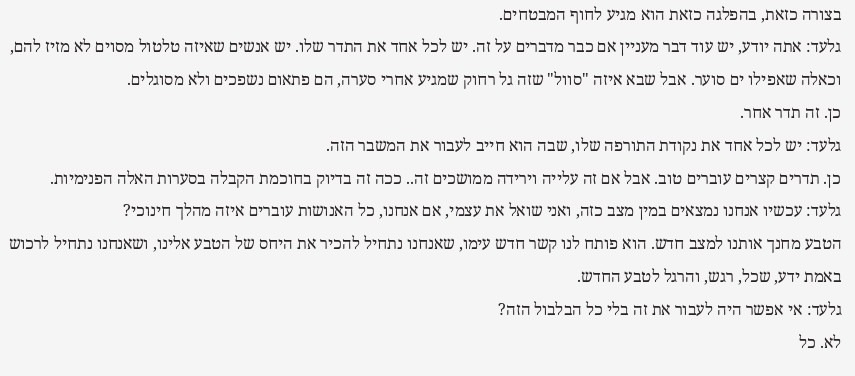בצורה כזאת, בהפלגה כזאת הוא מגיע לחוף המבטחים.
גלעד: אתה יודע, יש עוד דבר מעניין אם כבר מדברים על זה. יש לכל אחד את התדר שלו. יש אנשים שאיזה טלטול מסוים לא מזיז להם, וכאלה שאפילו ים סוער. אבל שבא איזה "סוול" שזה גל רחוק שמגיע אחרי סערה, הם פתאום נשפכים ולא מסוגלים.
כן. זה תדר אחר.
גלעד: יש לכל אחד את נקודת התורפה שלו, שבה הוא חייב לעבור את המשבר הזה.
כן. תדרים קצרים עוברים טוב. אבל אם זה עלייה וירידה ממושכים זה.. ככה זה בדיוק בחוכמת הקבלה בסערות האלה הפנימיות.
גלעד: עכשיו אנחנו נמצאים במין מצב כזה, ואני שואל את עצמי, אם אנחנו, כל האנושות עוברים איזה מהלך חינוכי?
הטבע מחנך אותנו למצב חדש. הוא פותח לנו קשר חדש עימו, שאנחנו נתחיל להכיר את היחס של הטבע אלינו, ושאנחנו נתחיל לרכוש באמת ידע, שכל, רגש, והרגל לטבע החדש.
גלעד: אי אפשר היה לעבור את זה בלי כל הבלבול הזה?
לא. כל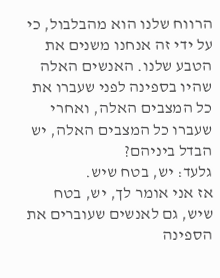הרווח שלנו הוא מהבלבול, כי על ידי זה אנחנו משנים את הטבע שלנו. האנשים האלה שהיו בספינה לפני שעברו את כל המצבים האלה, ואחרי שעברו כל המצבים האלה, יש הבדל ביניהם?
גלעד: יש, בטח שיש.
אז אני אומר לך, יש, בטח שיש, גם לאנשים שעוברים את הספינה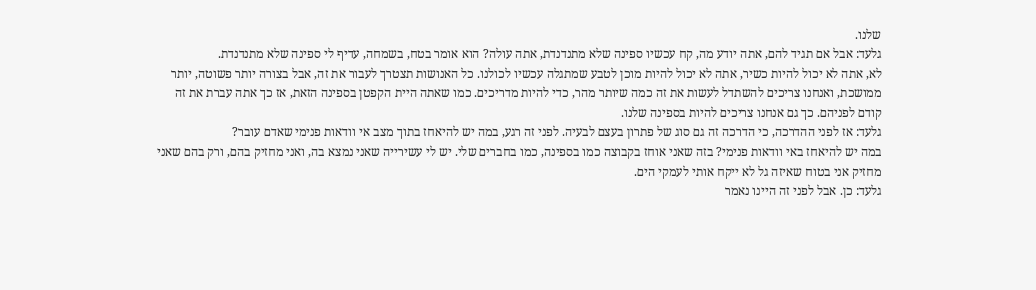שלנו.
גלעד: אבל אם תגיד להם, אתה יודע מה, קח עכשיו ספינה שלא מתנדנדת, אתה עולה? הוא אומר בטח, בשמחה, עדיף לי ספינה שלא מתנדנדת.
לא, אתה לא יכול להיות כשיר, אתה לא יכול להיות מוכן לטבע שמתגלה עכשיו לכולנו. כל האנושות תצטרך לעבור את זה, אבל בצורה יותר פשוטה, יותר ממושכת, ואנחנו צריכים להשתדל לעשות את זה כמה שיותר מהר, כדי להיות מדריכים. כמו שאתה היית הקפטן בספינה הזאת, אז כך אתה עברת את זה קודם לפניהם. כך גם אנחנו צריכים להיות בספינה שלנו.
גלעד: אז לפני ההדרכה, כי הדרכה זה גם סוג של פתרון בעצם לבעיה. לפני זה רגע, במה יש להיאחז בתוך מצב אי וודאות פנימי שאדם עובר?
במה יש להיאחז באי וודאות פנימי? בזה שאני אוחז בקבוצה כמו בספינה, כמו בחברים שלי. יש לי עשירייה שאני נמצא בה, ואני מחזיק בהם, ורק בהם שאני מחזיק אני בטוח שאיזה גל לא ייקח אותי לעמקי הים.
גלעד: כן. אבל לפני זה היינו נאמר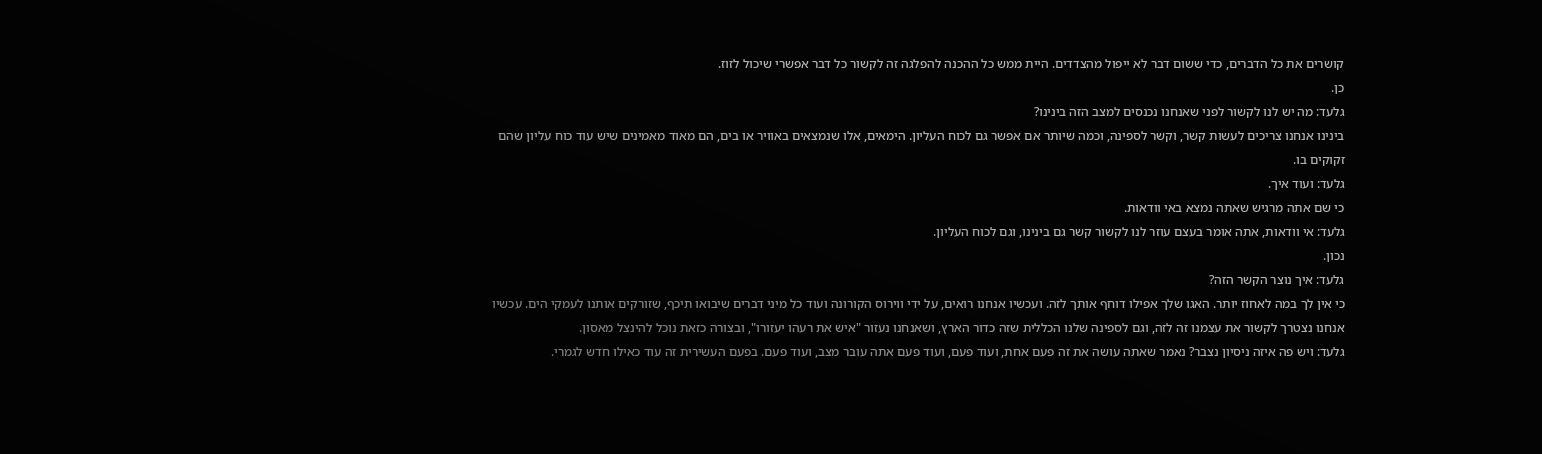קושרים את כל הדברים, כדי ששום דבר לא ייפול מהצדדים. היית ממש כל ההכנה להפלגה זה לקשור כל דבר אפשרי שיכול לזוז.
כן.
גלעד: מה יש לנו לקשור לפני שאנחנו נכנסים למצב הזה בינינו?
בינינו אנחנו צריכים לעשות קשר, וקשר לספינה, וכמה שיותר אם אפשר גם לכוח העליון. הימאים, אלו שנמצאים באוויר או בים, הם מאוד מאמינים שיש עוד כוח עליון שהם זקוקים בו.
גלעד: ועוד איך.
כי שם אתה מרגיש שאתה נמצא באי וודאות.
גלעד: אי וודאות, אתה אומר בעצם עוזר לנו לקשור קשר גם בינינו, וגם לכוח העליון.
נכון.
גלעד: איך נוצר הקשר הזה?
כי אין לך במה לאחוז יותר. האגו שלך אפילו דוחף אותך לזה. ועכשיו אנחנו רואים, על ידי ווירוס הקורונה ועוד כל מיני דברים שיבואו תיכף, שזורקים אותנו לעמקי הים. עכשיו אנחנו נצטרך לקשור את עצמנו זה לזה, וגם לספינה שלנו הכללית שזה כדור הארץ, ושאנחנו נעזור "איש את רעהו יעזורו", ובצורה כזאת נוכל להינצל מאסון.
גלעד: ויש פה איזה ניסיון נצבר? נאמר שאתה עושה את זה פעם אחת, ועוד פעם, ועוד פעם אתה עובר מצב, ועוד פעם. בפעם העשירית זה עוד כאילו חדש לגמרי.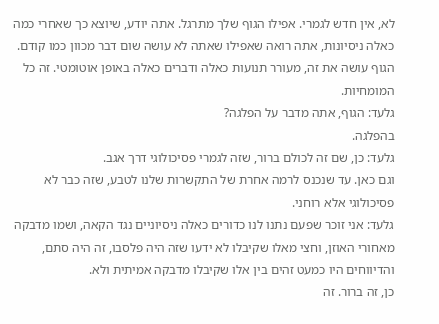לא, אין חדש לגמרי. אפילו הגוף שלך מתרגל. אתה יודע, שיוצא כך שאחרי כמה כאלה ניסיונות, אתה רואה שאפילו שאתה לא עושה שום דבר מכוון כמו קודם. הגוף עושה את זה, מעורר תנועות כאלה ודברים כאלה באופן אוטומטי. זה כל המומחיות.
גלעד: הגוף, אתה מדבר על הפלגה?
בהפלגה.
גלעד: כן, שם זה לכולם ברור, שזה לגמרי פסיכולוגי דרך אגב.
וגם כאן. עד שנכנס לרמה אחרת של התקשרות שלנו לטבע, שזה כבר לא פסיכולוגי אלא רוחני.
גלעד: אני זוכר שפעם נתנו לנו כדורים כאלה ניסיוניים נגד הקאה, ושמו מדבקה מאחורי האוזן, וחצי מאלו שקיבלו לא ידעו שזה היה פלסבו, זה היה סתם, והדיווחים היו כמעט זהים בין אלו שקיבלו מדבקה אמיתית ולא.
כן, זה ברור. זה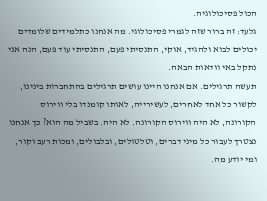הכול פסיכולוגיה.
גלעד: זה ברור שזה לגמרי פסיכולוגי. מה אנחנו כתלמידים שלומדים יכולים לבוא ולהגיד, אוקי, התנסיתי פעם, התנסיתי עוד פעם, הנה אני נתקל באי וודאות הבאה.
תעשה תרגילים. אם אנחנו היינו עושים תרגילים בהתחברות בינינו, לקשור כל אחד לאחרים, לעשירייה, לאותו קומנדו בלי ווירוס הקורונה, לא היה ווירוס הקורונה. לא היה. בשביל מה הוא? כך אנחנו נצטרך לעבור כל מיני דברים, וטלטולים, ובלבולים, ומכות רעב וקור, ומי יודע מה.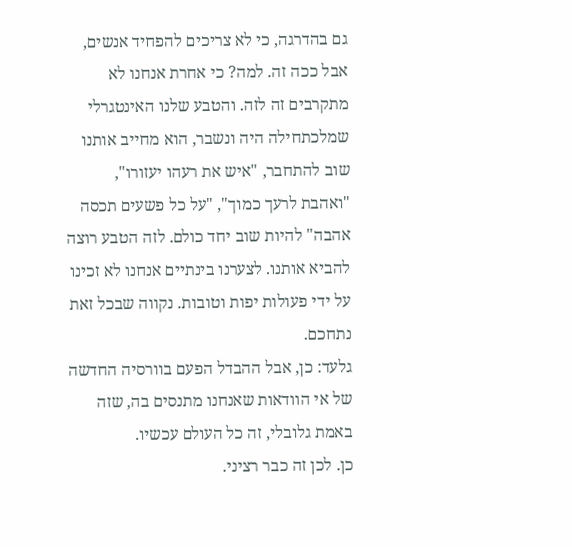גם בהדרגה, כי לא צריכים להפחיד אנשים, אבל ככה זה. למה? כי אחרת אנחנו לא מתקרבים זה לזה. והטבע שלנו האינטגרלי שמלכתחילה היה ונשבר, הוא מחייב אותנו שוב להתחבר, "איש את רעהו יעזורו", "ואהבת לרעך כמוך", "על כל פשעים תכסה אהבה" להיות שוב יחד כולם. לזה הטבע רוצה להביא אותנו. לצערנו בינתיים אנחנו לא זכינו על ידי פעולות יפות וטובות. נקווה שבכל זאת נתחכם.
גלעד: כן, אבל ההבדל הפעם בוורסיה החדשה של אי הוודאות שאנחנו מתנסים בה, שזה באמת גלובלי, זה כל העולם עכשיו.
כן. לכן זה כבר רציני.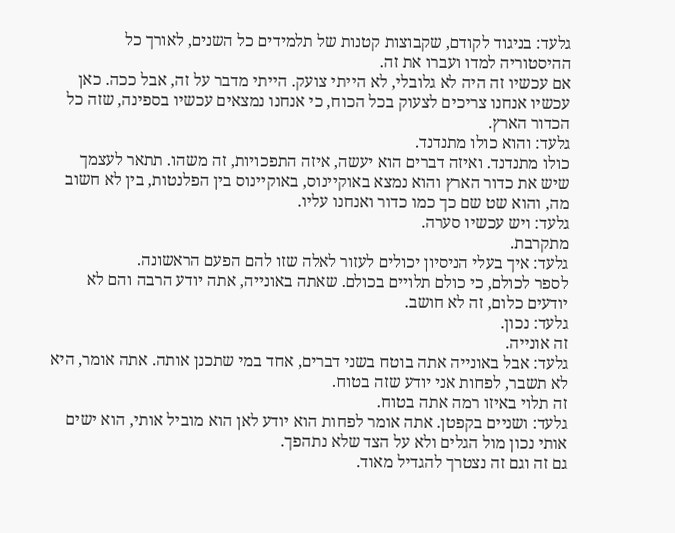גלעד: בניגוד לקודם, שקבוצות קטנות של תלמידים כל השנים, לאורך כל ההיסטוריה למדו ועברו את זה.
אם עכשיו זה היה לא גלובלי, לא הייתי צועק. הייתי מדבר על זה, אבל ככה. כאן עכשיו אנחנו צריכים לצעוק בכל הכוח, כי אנחנו נמצאים עכשיו בספינה, שזה כל הכדור הארץ.
גלעד: והוא כולו מתנדנד.
כולו מתנדנד. ואיזה דברים הוא יעשה, איזה התפכויות, זה משהו. תתאר לעצמך שיש את כדור הארץ והוא נמצא באוקיינוס, באוקיינוס בין הפלנטות, בין לא חשוב מה, והוא שט שם כך כמו כדור ואנחנו עליו.
גלעד: ויש עכשיו סערה.
מתקרבת.
גלעד: איך בעלי הניסיון יכולים לעזור לאלה שזו להם הפעם הראשונה.
לספר לכולם, כי כולם תלויים בכולם. שאתה באונייה, אתה יודע הרבה והם לא יודעים כלום, זה לא חושב.
גלעד: נכון.
זה אונייה.
גלעד: אבל באונייה אתה בוטח בשני דברים, אחד במי שתכנן אותה. אתה אומר, היא לא תשבר, לפחות אני יודע שזה בטוח.
זה תלוי באיזו רמה אתה בטוח.
גלעד: ושניים בקפטן. אתה אומר לפחות הוא יודע לאן הוא מוביל אותי, הוא ישים אותי נכון מול הגלים ולא על הצד שלא נתהפך.
גם זה וגם זה נצטרך להגדיל מאוד.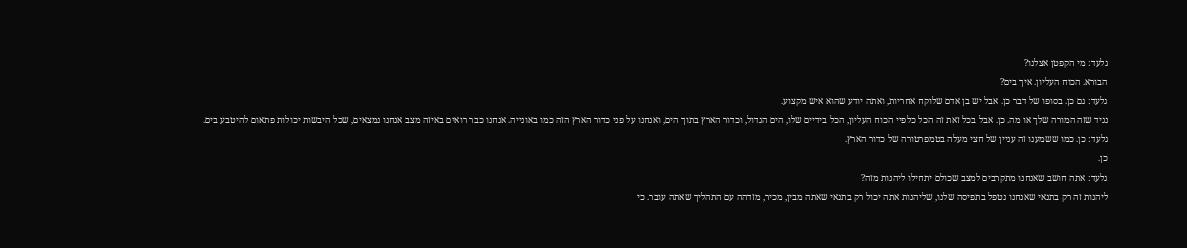גלעד: מי הקפטן אצלנו?
הבורא. הכוח העליון. איך בים?
גלעד: גם כן. בסופו של דבר כן. אבל יש בן אדם שלוקח אחריות, ואתה יודע שהוא איש מקצוע.
נגיד שזה המורה שלך או מה. כן. אבל בכל זאת זה הכל כלפיי הכוח העליון, הכל בידיים שלו, הים הגדול, וכדור הארץ בתוך הים, ואנחנו על פני כדור הארץ הזה כמו באונייה. אנחנו כבר רואים באיזה מצב אנחנו נמצאים, שכל היבשות יכולות פתאום להיטבע בים.
גלעד: כן. כמו ששמענו זה עניין של חצי מעלה בטמפרטורה של כדור הארץ.
כן.
גלעד: אתה חושב שאנחנו מתקרבים למצב שכולם יתחילו ליהנות מזה?
ליהנות זה רק בתנאי שאנחנו נטפל בתפיסה שלנו, שליהנות אתה יכול רק בתנאי שאתה מבין, מכיר, מזדהה עם התהליך שאתה עובר. כי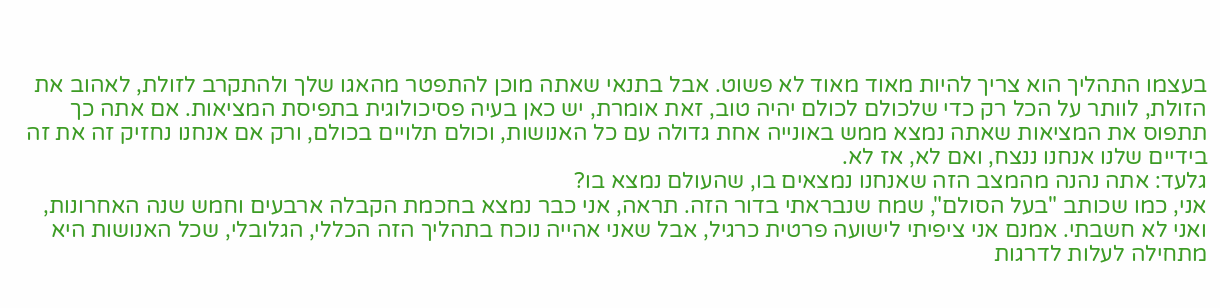בעצמו התהליך הוא צריך להיות מאוד מאוד לא פשוט. אבל בתנאי שאתה מוכן להתפטר מהאגו שלך ולהתקרב לזולת, לאהוב את הזולת, לוותר על הכל רק כדי שלכולם לכולם יהיה טוב, זאת אומרת, יש כאן בעיה פסיכולוגית בתפיסת המציאות. אם אתה כך תתפוס את המציאות שאתה נמצא ממש באונייה אחת גדולה עם כל האנושות, וכולם תלויים בכולם, ורק אם אנחנו נחזיק זה את זה בידיים שלנו אנחנו ננצח, ואם לא, אז לא.
גלעד: אתה נהנה מהמצב הזה שאנחנו נמצאים בו, שהעולם נמצא בו?
אני, כמו שכותב "בעל הסולם", שמח שנבראתי בדור הזה. תראה, אני כבר נמצא בחכמת הקבלה ארבעים וחמש שנה האחרונות, ואני לא חשבתי. אמנם אני ציפיתי לישועה פרטית כרגיל, אבל שאני אהייה נוכח בתהליך הזה הכללי, הגלובלי, שכל האנושות היא מתחילה לעלות לדרגות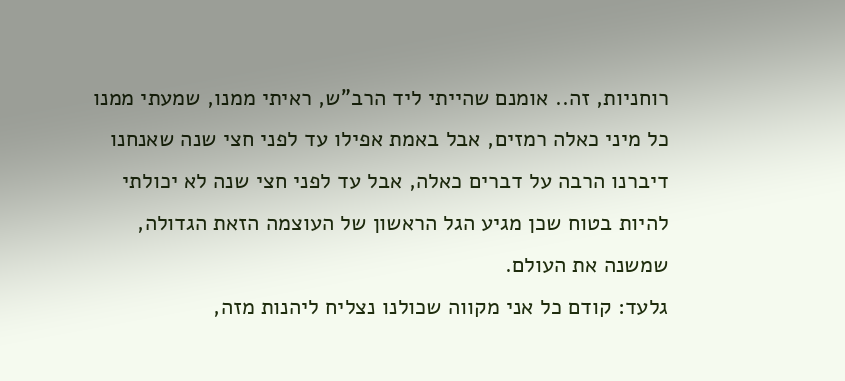רוחניות, זה.. אומנם שהייתי ליד הרב"ש, ראיתי ממנו, שמעתי ממנו כל מיני כאלה רמזים, אבל באמת אפילו עד לפני חצי שנה שאנחנו דיברנו הרבה על דברים כאלה, אבל עד לפני חצי שנה לא יכולתי להיות בטוח שכן מגיע הגל הראשון של העוצמה הזאת הגדולה, שמשנה את העולם.
גלעד: קודם כל אני מקווה שכולנו נצליח ליהנות מזה,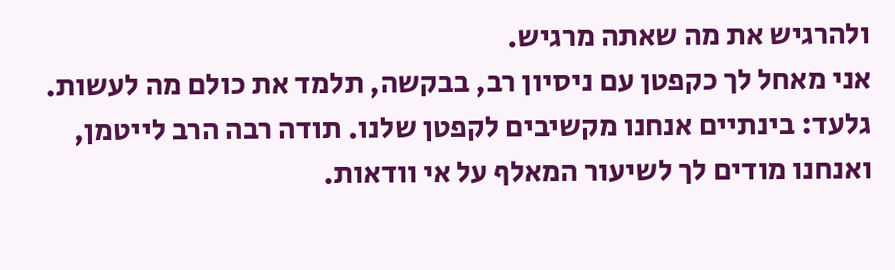ולהרגיש את מה שאתה מרגיש.
אני מאחל לך כקפטן עם ניסיון רב, בבקשה, תלמד את כולם מה לעשות.
גלעד: בינתיים אנחנו מקשיבים לקפטן שלנו. תודה רבה הרב לייטמן, ואנחנו מודים לך לשיעור המאלף על אי וודאות.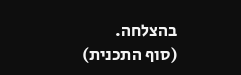בהצלחה.
(סוף התכנית)